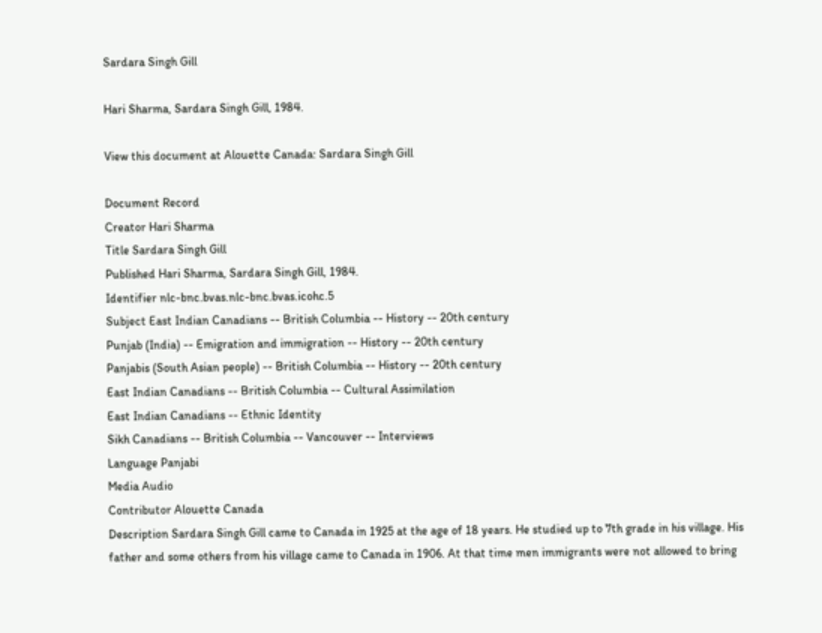Sardara Singh Gill

Hari Sharma, Sardara Singh Gill, 1984.

View this document at Alouette Canada: Sardara Singh Gill

Document Record
Creator Hari Sharma
Title Sardara Singh Gill
Published Hari Sharma, Sardara Singh Gill, 1984.
Identifier nlc-bnc.bvas.nlc-bnc.bvas.icohc.5
Subject East Indian Canadians -- British Columbia -- History -- 20th century
Punjab (India) -- Emigration and immigration -- History -- 20th century
Panjabis (South Asian people) -- British Columbia -- History -- 20th century
East Indian Canadians -- British Columbia -- Cultural Assimilation
East Indian Canadians -- Ethnic Identity
Sikh Canadians -- British Columbia -- Vancouver -- Interviews
Language Panjabi
Media Audio
Contributor Alouette Canada
Description Sardara Singh Gill came to Canada in 1925 at the age of 18 years. He studied up to 7th grade in his village. His father and some others from his village came to Canada in 1906. At that time men immigrants were not allowed to bring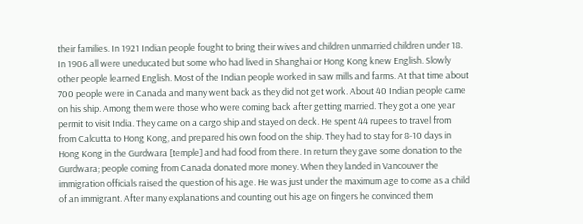their families. In 1921 Indian people fought to bring their wives and children unmarried children under 18. In 1906 all were uneducated but some who had lived in Shanghai or Hong Kong knew English. Slowly other people learned English. Most of the Indian people worked in saw mills and farms. At that time about 700 people were in Canada and many went back as they did not get work. About 40 Indian people came on his ship. Among them were those who were coming back after getting married. They got a one year permit to visit India. They came on a cargo ship and stayed on deck. He spent 44 rupees to travel from from Calcutta to Hong Kong, and prepared his own food on the ship. They had to stay for 8-10 days in Hong Kong in the Gurdwara [temple] and had food from there. In return they gave some donation to the Gurdwara; people coming from Canada donated more money. When they landed in Vancouver the immigration officials raised the question of his age. He was just under the maximum age to come as a child of an immigrant. After many explanations and counting out his age on fingers he convinced them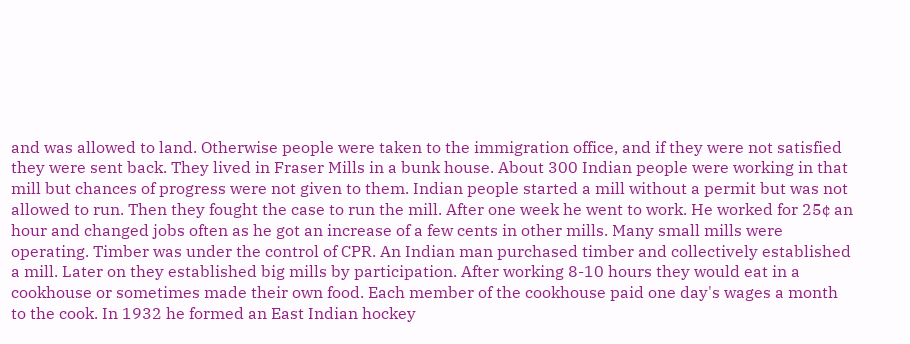and was allowed to land. Otherwise people were taken to the immigration office, and if they were not satisfied they were sent back. They lived in Fraser Mills in a bunk house. About 300 Indian people were working in that mill but chances of progress were not given to them. Indian people started a mill without a permit but was not allowed to run. Then they fought the case to run the mill. After one week he went to work. He worked for 25¢ an hour and changed jobs often as he got an increase of a few cents in other mills. Many small mills were operating. Timber was under the control of CPR. An Indian man purchased timber and collectively established a mill. Later on they established big mills by participation. After working 8-10 hours they would eat in a cookhouse or sometimes made their own food. Each member of the cookhouse paid one day's wages a month to the cook. In 1932 he formed an East Indian hockey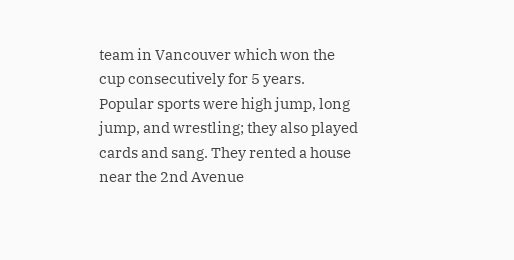team in Vancouver which won the cup consecutively for 5 years. Popular sports were high jump, long jump, and wrestling; they also played cards and sang. They rented a house near the 2nd Avenue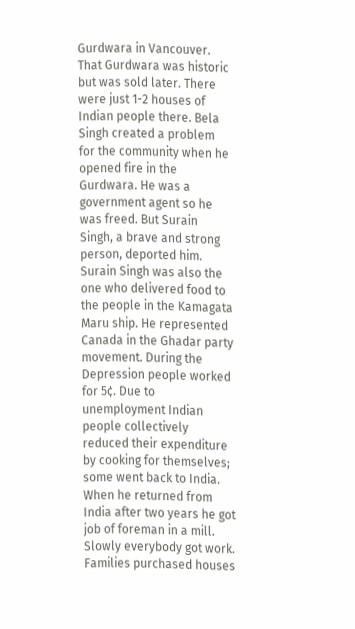Gurdwara in Vancouver. That Gurdwara was historic but was sold later. There were just 1-2 houses of Indian people there. Bela Singh created a problem for the community when he opened fire in the Gurdwara. He was a government agent so he was freed. But Surain Singh, a brave and strong person, deported him. Surain Singh was also the one who delivered food to the people in the Kamagata Maru ship. He represented Canada in the Ghadar party movement. During the Depression people worked for 5¢. Due to unemployment Indian people collectively reduced their expenditure by cooking for themselves; some went back to India. When he returned from India after two years he got job of foreman in a mill. Slowly everybody got work. Families purchased houses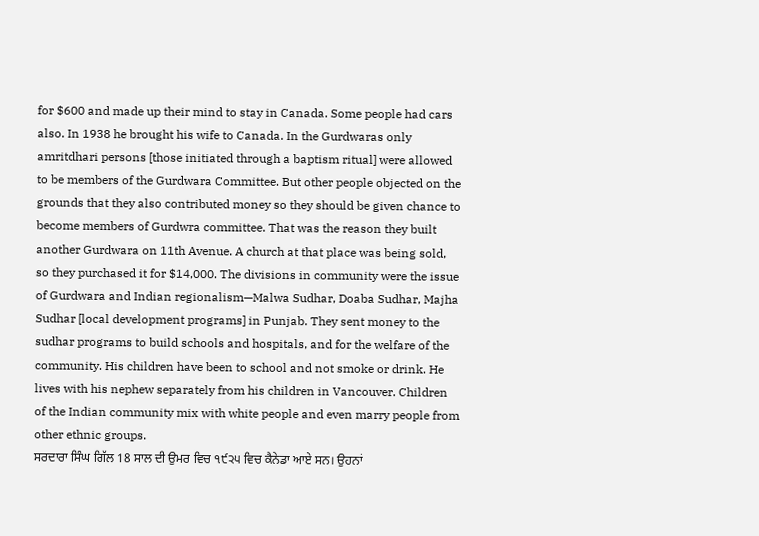for $600 and made up their mind to stay in Canada. Some people had cars also. In 1938 he brought his wife to Canada. In the Gurdwaras only amritdhari persons [those initiated through a baptism ritual] were allowed to be members of the Gurdwara Committee. But other people objected on the grounds that they also contributed money so they should be given chance to become members of Gurdwra committee. That was the reason they built another Gurdwara on 11th Avenue. A church at that place was being sold, so they purchased it for $14,000. The divisions in community were the issue of Gurdwara and Indian regionalism—Malwa Sudhar, Doaba Sudhar, Majha Sudhar [local development programs] in Punjab. They sent money to the sudhar programs to build schools and hospitals, and for the welfare of the community. His children have been to school and not smoke or drink. He lives with his nephew separately from his children in Vancouver. Children of the Indian community mix with white people and even marry people from other ethnic groups.
ਸਰਦਾਰਾ ਸਿੰਘ ਗਿੱਲ 18 ਸਾਲ ਦੀ ਉਮਰ ਵਿਚ ੧੯੨੫ ਵਿਚ ਕੈਨੇਡਾ ਆਏ ਸਨ। ਉਹਨਾਂ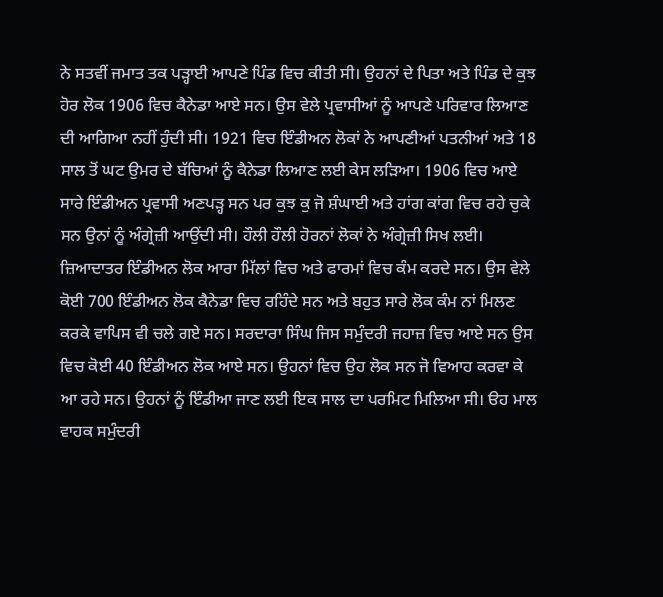ਨੇ ਸਤਵੀਂ ਜਮਾਤ ਤਕ ਪੜ੍ਹਾਈ ਆਪਣੇ ਪਿੰਡ ਵਿਚ ਕੀਤੀ ਸੀ। ਉਹਨਾਂ ਦੇ ਪਿਤਾ ਅਤੇ ਪਿੰਡ ਦੇ ਕੁਝ ਹੋਰ ਲੋਕ 1906 ਵਿਚ ਕੈਨੇਡਾ ਆਏ ਸਨ। ਉਸ ਵੇਲੇ ਪ੍ਰਵਾਸੀਆਂ ਨੂੰ ਆਪਣੇ ਪਰਿਵਾਰ ਲਿਆਣ ਦੀ ਆਗਿਆ ਨਹੀਂ ਹੁੰਦੀ ਸੀ। 1921 ਵਿਚ ਇੰਡੀਅਨ ਲੋਕਾਂ ਨੇ ਆਪਣੀਆਂ ਪਤਨੀਆਂ ਅਤੇ 18 ਸਾਲ ਤੋਂ ਘਟ ਉਮਰ ਦੇ ਬੱਚਿਆਂ ਨੂੰ ਕੈਨੇਡਾ ਲਿਆਣ ਲਈ ਕੇਸ ਲੜਿਆ। 1906 ਵਿਚ ਆਏ ਸਾਰੇ ਇੰਡੀਅਨ ਪ੍ਰਵਾਸੀ ਅਣਪੜ੍ਹ ਸਨ ਪਰ ਕੁਝ ਕੁ ਜੋ ਸ਼ੰਘਾਈ ਅਤੇ ਹਾਂਗ ਕਾਂਗ ਵਿਚ ਰਹੇ ਚੁਕੇ ਸਨ ਉਨਾਂ ਨੂੰ ਅੰਗ੍ਰੇਜ਼ੀ ਆਉਂਦੀ ਸੀ। ਹੌਲੀ ਹੌਲੀ ਹੋਰਨਾਂ ਲੋਕਾਂ ਨੇ ਅੰਗ੍ਰੇਜ਼ੀ ਸਿਖ ਲਈ। ਜ਼ਿਆਦਾਤਰ ਇੰਡੀਅਨ ਲੋਕ ਆਰਾ ਮਿੱਲਾਂ ਵਿਚ ਅਤੇ ਫਾਰਮਾਂ ਵਿਚ ਕੰਮ ਕਰਦੇ ਸਨ। ਉਸ ਵੇਲੇ ਕੋਈ 700 ਇੰਡੀਅਨ ਲੋਕ ਕੈਨੇਡਾ ਵਿਚ ਰਹਿੰਦੇ ਸਨ ਅਤੇ ਬਹੁਤ ਸਾਰੇ ਲੋਕ ਕੰਮ ਨਾਂ ਮਿਲਣ ਕਰਕੇ ਵਾਪਿਸ ਵੀ ਚਲੇ ਗਏ ਸਨ। ਸਰਦਾਰਾ ਸਿੰਘ ਜਿਸ ਸਮੁੰਦਰੀ ਜਹਾਜ਼ ਵਿਚ ਆਏ ਸਨ ਉਸ ਵਿਚ ਕੋਈ 40 ਇੰਡੀਅਨ ਲੋਕ ਆਏ ਸਨ। ਉਹਨਾਂ ਵਿਚ ਉਹ ਲੋਕ ਸਨ ਜੋ ਵਿਆਹ ਕਰਵਾ ਕੇ ਆ ਰਹੇ ਸਨ। ਉਹਨਾਂ ਨੂੰ ਇੰਡੀਆ ਜਾਣ ਲਈ ਇਕ ਸਾਲ ਦਾ ਪਰਮਿਟ ਮਿਲਿਆ ਸੀ। ੳਹ ਮਾਲ ਵਾਹਕ ਸਮੁੰਦਰੀ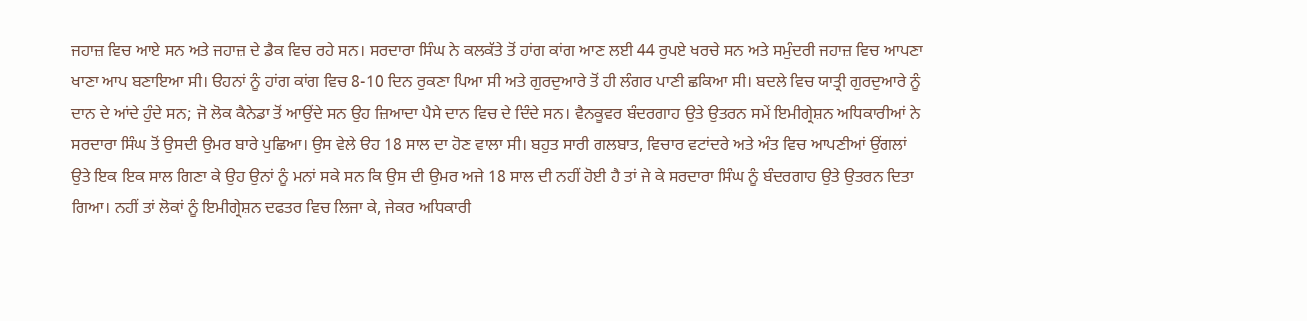ਜਹਾਜ਼ ਵਿਚ ਆਏ ਸਨ ਅਤੇ ਜਹਾਜ਼ ਦੇ ਡੈਕ ਵਿਚ ਰਹੇ ਸਨ। ਸਰਦਾਰਾ ਸਿੰਘ ਨੇ ਕਲਕੱਤੇ ਤੋਂ ਹਾਂਗ ਕਾਂਗ ਆਣ ਲਈ 44 ਰੁਪਏ ਖਰਚੇ ਸਨ ਅਤੇ ਸਮੁੰਦਰੀ ਜਹਾਜ਼ ਵਿਚ ਆਪਣਾ ਖਾਣਾ ਆਪ ਬਣਾਇਆ ਸੀ। ੳਹਨਾਂ ਨੂੰ ਹਾਂਗ ਕਾਂਗ ਵਿਚ 8-10 ਦਿਨ ਰੁਕਣਾ ਪਿਆ ਸੀ ਅਤੇ ਗੁਰਦੁਆਰੇ ਤੋਂ ਹੀ ਲੰਗਰ ਪਾਣੀ ਛਕਿਆ ਸੀ। ਬਦਲੇ ਵਿਚ ਯਾਤ੍ਰੀ ਗੁਰਦੁਆਰੇ ਨੂੰ ਦਾਨ ਦੇ ਆਂਦੇ ਹੁੰਦੇ ਸਨ; ਜੋ ਲੋਕ ਕੈਨੇਡਾ ਤੋਂ ਆਉਂਦੇ ਸਨ ਉਹ ਜ਼ਿਆਦਾ ਪੈਸੇ ਦਾਨ ਵਿਚ ਦੇ ਦਿੰਦੇ ਸਨ। ਵੈਨਕੂਵਰ ਬੰਦਰਗਾਹ ਉਤੇ ਉਤਰਨ ਸਮੇਂ ਇਮੀਗ੍ਰੇਸ਼ਨ ਅਧਿਕਾਰੀਆਂ ਨੇ ਸਰਦਾਰਾ ਸਿੰਘ ਤੋਂ ਉਸਦੀ ਉਮਰ ਬਾਰੇ ਪੁਛਿਆ। ਉਸ ਵੇਲੇ ੳਹ 18 ਸਾਲ ਦਾ ਹੋਣ ਵਾਲਾ ਸੀ। ਬਹੁਤ ਸਾਰੀ ਗਲਬਾਤ, ਵਿਚਾਰ ਵਟਾਂਦਰੇ ਅਤੇ ਅੰਤ ਵਿਚ ਆਪਣੀਆਂ ਉਂਗਲਾਂ ਉਤੇ ਇਕ ਇਕ ਸਾਲ ਗਿਣਾ ਕੇ ਉਹ ਉਨਾਂ ਨੂੰ ਮਨਾਂ ਸਕੇ ਸਨ ਕਿ ਉਸ ਦੀ ਉਮਰ ਅਜੇ 18 ਸਾਲ ਦੀ ਨਹੀਂ ਹੋਈ ਹੈ ਤਾਂ ਜੇ ਕੇ ਸਰਦਾਰਾ ਸਿੰਘ ਨੂੰ ਬੰਦਰਗਾਹ ਉਤੇ ਉਤਰਨ ਦਿਤਾ ਗਿਆ। ਨਹੀਂ ਤਾਂ ਲੋਕਾਂ ਨੂੰ ਇਮੀਗ੍ਰੇਸ਼ਨ ਦਫਤਰ ਵਿਚ ਲਿਜਾ ਕੇ, ਜੇਕਰ ਅਧਿਕਾਰੀ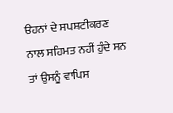ੳਹਨਾਂ ਦੇ ਸਪਸ਼ਟੀਕਰਣ ਨਾਲ ਸਹਿਮਤ ਨਹੀਂ ਹੁੰਦੇ ਸਨ ਤਾਂ ਉਸਨੂੰ ਵਾਪਿਸ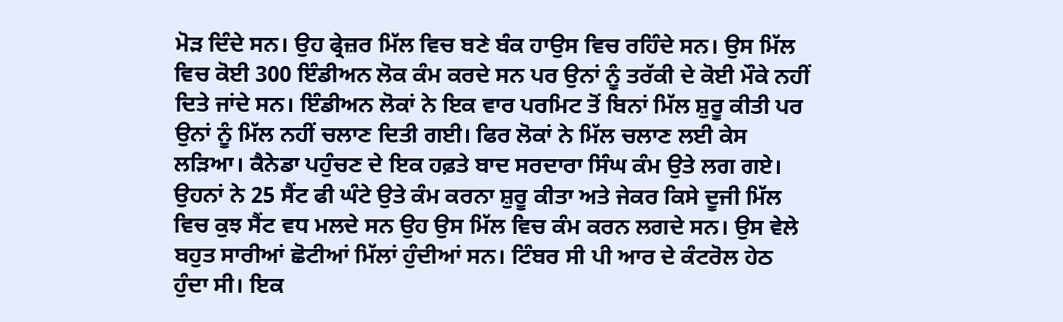ਮੋੜ ਦਿੰਦੇ ਸਨ। ਉਹ ਫ੍ਰੇਜ਼ਰ ਮਿੱਲ ਵਿਚ ਬਣੇ ਬੰਕ ਹਾਉਸ ਵਿਚ ਰਹਿੰਦੇ ਸਨ। ਉਸ ਮਿੱਲ ਵਿਚ ਕੋਈ 300 ਇੰਡੀਅਨ ਲੋਕ ਕੰਮ ਕਰਦੇ ਸਨ ਪਰ ਉਨਾਂ ਨੂੰ ਤਰੱਕੀ ਦੇ ਕੋਈ ਮੌਕੇ ਨਹੀਂ ਦਿਤੇ ਜਾਂਦੇ ਸਨ। ਇੰਡੀਅਨ ਲੋਕਾਂ ਨੇ ਇਕ ਵਾਰ ਪਰਮਿਟ ਤੋਂ ਬਿਨਾਂ ਮਿੱਲ ਸ਼ੁਰੂ ਕੀਤੀ ਪਰ ਉਨਾਂ ਨੂੰ ਮਿੱਲ ਨਹੀਂ ਚਲਾਣ ਦਿਤੀ ਗਈ। ਫਿਰ ਲੋਕਾਂ ਨੇ ਮਿੱਲ ਚਲਾਣ ਲਈ ਕੇਸ ਲੜਿਆ। ਕੈਨੇਡਾ ਪਹੁੰਚਣ ਦੇ ਇਕ ਹਫ਼ਤੇ ਬਾਦ ਸਰਦਾਰਾ ਸਿੰਘ ਕੰਮ ਉਤੇ ਲਗ ਗਏ। ਉਹਨਾਂ ਨੇ 25 ਸੈਂਟ ਫੀ ਘੰਟੇ ਉਤੇ ਕੰਮ ਕਰਨਾ ਸ਼ੁਰੂ ਕੀਤਾ ਅਤੇ ਜੇਕਰ ਕਿਸੇ ਦੂਜੀ ਮਿੱਲ ਵਿਚ ਕੁਝ ਸੈਂਟ ਵਧ ਮਲਦੇ ਸਨ ਉਹ ਉਸ ਮਿੱਲ ਵਿਚ ਕੰਮ ਕਰਨ ਲਗਦੇ ਸਨ। ਉਸ ਵੇਲੇ ਬਹੁਤ ਸਾਰੀਆਂ ਛੋਟੀਆਂ ਮਿੱਲਾਂ ਹੁੰਦੀਆਂ ਸਨ। ਟਿੰਬਰ ਸੀ ਪੀ ਆਰ ਦੇ ਕੰਟਰੋਲ ਹੇਠ ਹੁੰਦਾ ਸੀ। ਇਕ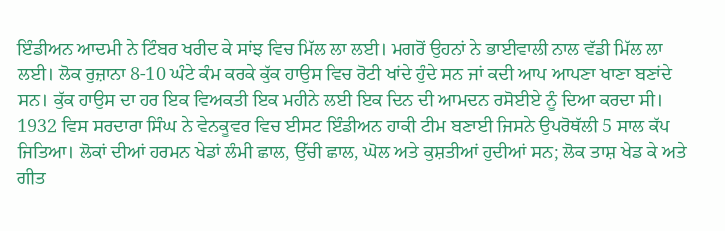ਇੰਡੀਅਨ ਆਦਮੀ ਨੇ ਟਿੰਬਰ ਖਰੀਦ ਕੇ ਸਾਂਝ ਵਿਚ ਮਿੱਲ ਲਾ ਲਈ। ਮਗਰੋਂ ਉਹਨਾਂ ਨੇ ਭਾਈਵਾਲੀ ਨਾਲ ਵੱਡੀ ਮਿੱਲ ਲਾ ਲਈ। ਲੋਕ ਰੁਜ਼ਾਨਾ 8-10 ਘੰਟੇ ਕੰਮ ਕਰਕੇ ਕੁੱਕ ਹਾਉਸ ਵਿਚ ਰੋਟੀ ਖਾਂਦੇ ਹੁੰਦੇ ਸਨ ਜਾਂ ਕਦੀ ਆਪ ਆਪਣਾ ਖਾਣਾ ਬਣਾਂਦੇ ਸਨ। ਕੁੱਕ ਹਾਉਸ ਦਾ ਹਰ ਇਕ ਵਿਅਕਤੀ ਇਕ ਮਹੀਨੇ ਲਈ ਇਕ ਦਿਨ ਦੀ ਆਮਦਨ ਰਸੋਈਏ ਨੂੰ ਦਿਆ ਕਰਦਾ ਸੀ। 1932 ਵਿਸ ਸਰਦਾਰਾ ਸਿੰਘ ਨੇ ਵੇਨਕੂਵਰ ਵਿਚ ਈਸਟ ਇੰਡੀਅਨ ਹਾਕੀ ਟੀਮ ਬਣਾਈ ਜਿਸਨੇ ਉਪਰੋਥੱਲੀ 5 ਸਾਲ ਕੱਪ ਜਿਤਿਆ। ਲੋਕਾਂ ਦੀਆਂ ਹਰਮਨ ਖੇਡਾਂ ਲੰਮੀ ਛਾਲ, ਉੱਚੀ ਛਾਲ, ਘੋਲ ਅਤੇ ਕੁਸ਼ਤੀਆਂ ਹੁਦੀਆਂ ਸਨ; ਲੋਕ ਤਾਸ਼ ਖੇਡ ਕੇ ਅਤੇ ਗੀਤ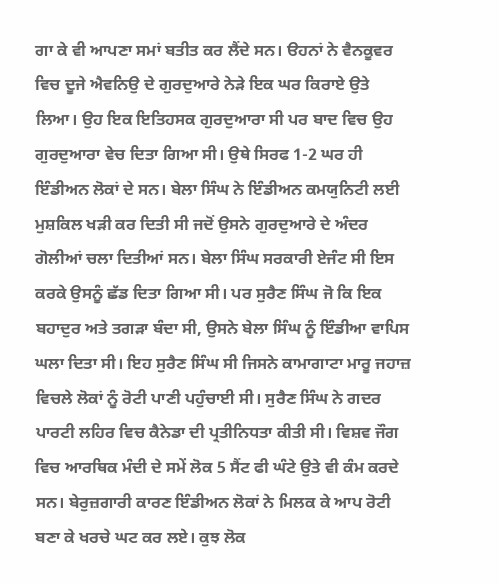ਗਾ ਕੇ ਵੀ ਆਪਣਾ ਸਮਾਂ ਬਤੀਤ ਕਰ ਲੈਂਦੇ ਸਨ। ੳਹਨਾਂ ਨੇ ਵੈਨਕੂਵਰ ਵਿਚ ਦੂਜੇ ਐਵਨਿਉ ਦੇ ਗੁਰਦੁਆਰੇ ਨੇੜੇ ਇਕ ਘਰ ਕਿਰਾਏ ਉਤੇ ਲਿਆ। ਉਹ ਇਕ ਇਤਿਹਸਕ ਗੁਰਦੁਆਰਾ ਸੀ ਪਰ ਬਾਦ ਵਿਚ ਉਹ ਗੁਰਦੁਆਰਾ ਵੇਚ ਦਿਤਾ ਗਿਆ ਸੀ। ਉਥੇ ਸਿਰਫ 1-2 ਘਰ ਹੀ ਇੰਡੀਅਨ ਲੋਕਾਂ ਦੇ ਸਨ। ਬੇਲਾ ਸਿੰਘ ਨੇ ਇੰਡੀਅਨ ਕਮਯੁਨਿਟੀ ਲਈ ਮੁਸ਼ਕਿਲ ਖੜੀ ਕਰ ਦਿਤੀ ਸੀ ਜਦੋਂ ਉਸਨੇ ਗੁਰਦੁਆਰੇ ਦੇ ਅੰਦਰ ਗੋਲੀਆਂ ਚਲਾ ਦਿਤੀਆਂ ਸਨ। ਬੇਲਾ ਸਿੰਘ ਸਰਕਾਰੀ ਏਜੰਟ ਸੀ ਇਸ ਕਰਕੇ ਉਸਨੂੰ ਛੱਡ ਦਿਤਾ ਗਿਆ ਸੀ। ਪਰ ਸੁਰੈਣ ਸਿੰਘ ਜੋ ਕਿ ਇਕ ਬਹਾਦੁਰ ਅਤੇ ਤਗੜਾ ਬੰਦਾ ਸੀ, ਉਸਨੇ ਬੇਲਾ ਸਿੰਘ ਨੂੰ ਇੰਡੀਆ ਵਾਪਿਸ ਘਲਾ ਦਿਤਾ ਸੀ। ਇਹ ਸੁਰੈਣ ਸਿੰਘ ਸੀ ਜਿਸਨੇ ਕਾਮਾਗਾਟਾ ਮਾਰੂ ਜਹਾਜ਼ ਵਿਚਲੇ ਲੋਕਾਂ ਨੂੰ ਰੋਟੀ ਪਾਣੀ ਪਹੁੰਚਾਈ ਸੀ। ਸੁਰੈਣ ਸਿੰਘ ਨੇ ਗਦਰ ਪਾਰਟੀ ਲਹਿਰ ਵਿਚ ਕੈਨੇਡਾ ਦੀ ਪ੍ਰਤੀਨਿਧਤਾ ਕੀਤੀ ਸੀ। ਵਿਸ਼ਵ ਜੌਗ ਵਿਚ ਆਰਥਿਕ ਮੰਦੀ ਦੇ ਸਮੇਂ ਲੋਕ 5 ਸੈਂਟ ਫੀ ਘੰਟੇ ਉਤੇ ਵੀ ਕੰਮ ਕਰਦੇ ਸਨ। ਬੇਰੁਜ਼ਗਾਰੀ ਕਾਰਣ ਇੰਡੀਅਨ ਲੋਕਾਂ ਨੇ ਮਿਲਕ ਕੇ ਆਪ ਰੋਟੀ ਬਣਾ ਕੇ ਖਰਚੇ ਘਟ ਕਰ ਲਏ। ਕੁਝ ਲੋਕ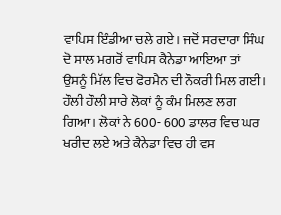ਵਾਪਿਸ ਇੰਡੀਆ ਚਲੇ ਗਏ। ਜਦੋਂ ਸਰਦਾਰਾ ਸਿੰਘ ਦੋ ਸਾਲ ਮਗਰੋਂ ਵਾਪਿਸ ਕੈਨੇਡਾ ਆਇਆ ਤਾਂ ਉਸਨੂੰ ਮਿੱਲ ਵਿਚ ਫੋਰਮੈਨ ਦੀ ਨੌਕਰੀ ਮਿਲ ਗਈ। ਹੌਲੀ ਹੌਲੀ ਸਾਰੇ ਲੋਕਾਂ ਨੂੰ ਕੰਮ ਮਿਲਣ ਲਗ ਗਿਆ। ਲੋਕਾਂ ਨੇ 600- 600 ਡਾਲਰ ਵਿਚ ਘਰ ਖਰੀਦ ਲਏ ਅਤੇ ਕੈਨੇਡਾ ਵਿਚ ਹੀ ਵਸ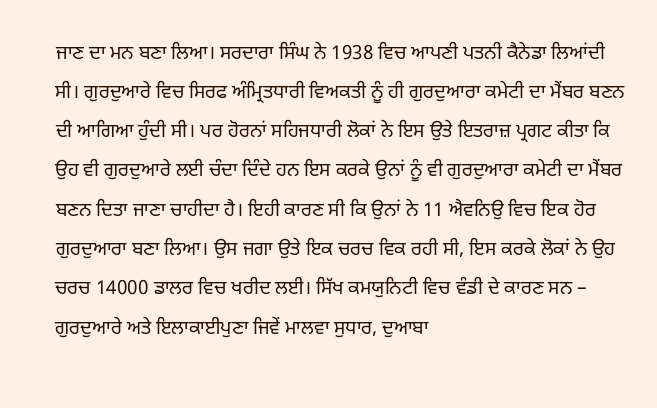ਜਾਣ ਦਾ ਮਨ ਬਣਾ ਲਿਆ। ਸਰਦਾਰਾ ਸਿੰਘ ਨੇ 1938 ਵਿਚ ਆਪਣੀ ਪਤਨੀ ਕੈਨੇਡਾ ਲਿਆਂਦੀ ਸੀ। ਗੁਰਦੁਆਰੇ ਵਿਚ ਸਿਰਫ ਅੰਮ੍ਰਿਤਧਾਰੀ ਵਿਅਕਤੀ ਨੂੰ ਹੀ ਗੁਰਦੁਆਰਾ ਕਮੇਟੀ ਦਾ ਮੈਂਬਰ ਬਣਨ ਦੀ ਆਗਿਆ ਹੁੰਦੀ ਸੀ। ਪਰ ਹੋਰਨਾਂ ਸਹਿਜਧਾਰੀ ਲੋਕਾਂ ਨੇ ਇਸ ਉਤੇ ਇਤਰਾਜ਼ ਪ੍ਰਗਟ ਕੀਤਾ ਕਿ ਉਹ ਵੀ ਗੁਰਦੁਆਰੇ ਲਈ ਚੰਦਾ ਦਿੰਦੇ ਹਨ ਇਸ ਕਰਕੇ ਉਨਾਂ ਨੂੰ ਵੀ ਗੁਰਦੁਆਰਾ ਕਮੇਟੀ ਦਾ ਮੈਂਬਰ ਬਣਨ ਦਿਤਾ ਜਾਣਾ ਚਾਹੀਦਾ ਹੈ। ਇਹੀ ਕਾਰਣ ਸੀ ਕਿ ਉਨਾਂ ਨੇ 11 ਐਵਨਿਉ ਵਿਚ ਇਕ ਹੋਰ ਗੁਰਦੁਆਰਾ ਬਣਾ ਲਿਆ। ਉਸ ਜਗਾ ਉਤੇ ਇਕ ਚਰਚ ਵਿਕ ਰਹੀ ਸੀ, ਇਸ ਕਰਕੇ ਲੋਕਾਂ ਨੇ ਉਹ ਚਰਚ 14000 ਡਾਲਰ ਵਿਚ ਖਰੀਦ ਲਈ। ਸਿੱਖ ਕਮਯੁਨਿਟੀ ਵਿਚ ਵੰਡੀ ਦੇ ਕਾਰਣ ਸਨ – ਗੁਰਦੁਆਰੇ ਅਤੇ ਇਲਾਕਾਈਪੁਣਾ ਜਿਵੇਂ ਮਾਲਵਾ ਸੁਧਾਰ, ਦੁਆਬਾ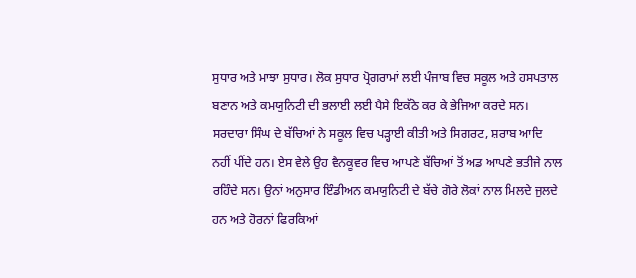ਸੁਧਾਰ ਅਤੇ ਮਾਝਾ ਸੁਧਾਰ। ਲੋਕ ਸੁਧਾਰ ਪ੍ਰੋਗਰਾਮਾਂ ਲਈ ਪੰਜਾਬ ਵਿਚ ਸਕੂਲ ਅਤੇ ਹਸਪਤਾਲ ਬਣਾਨ ਅਤੇ ਕਮਯੁਨਿਟੀ ਦੀ ਭਲਾਈ ਲਈ ਪੈਸੇ ਇਕੱਠੇ ਕਰ ਕੇ ਭੇਜਿਆ ਕਰਦੇ ਸਨ। ਸਰਦਾਰਾ ਸਿੰਘ ਦੇ ਬੱਚਿਆਂ ਨੇ ਸਕੂਲ ਵਿਚ ਪੜ੍ਹਾਈ ਕੀਤੀ ਅਤੇ ਸਿਗਰਟ, ਸ਼ਰਾਬ ਆਦਿ ਨਹੀਂ ਪੀਂਦੇ ਹਨ। ਏਸ ਵੇਲੇ ਉਹ ਵੈਨਕੂਵਰ ਵਿਚ ਆਪਣੇ ਬੱਚਿਆਂ ਤੋਂ ਅਡ ਆਪਣੇ ਭਤੀਜੇ ਨਾਲ ਰਹਿੰਦੇ ਸਨ। ਉਨਾਂ ਅਨੁਸਾਰ ਇੰਡੀਅਨ ਕਮਯੁਨਿਟੀ ਦੇ ਬੱਚੇ ਗੋਰੇ ਲੋਕਾਂ ਨਾਲ ਮਿਲਦੇ ਜੁਲਦੇ ਹਨ ਅਤੇ ਹੋਰਨਾਂ ਫਿਰਕਿਆਂ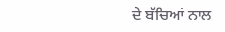ਦੇ ਬੱਚਿਆਂ ਨਾਲ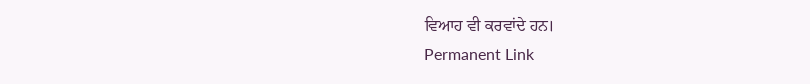ਵਿਆਹ ਵੀ ਕਰਵਾਂਦੇ ਹਨ।
Permanent Link